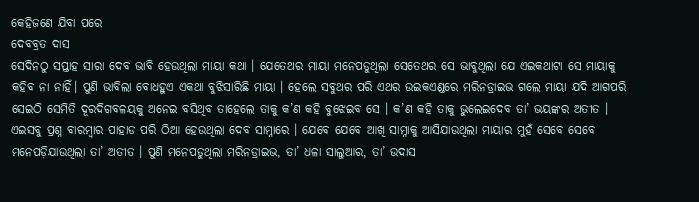କେହିଜଣେ ଯିବା ପରେ
ଦେବବ୍ରତ ଦାସ
ସେଦିନଠୁ ସପ୍ତାହ ସାରା ଦେବ ଭାବି ହେଉଥିଲା ମାୟା କଥା । ଯେତେଥର ମାୟା ମନେପଡୁଥିଲା ସେତେଥର ସେ ଭାବୁଥିଲା ଯେ ଏଇକଥାଟା ସେ ମାୟାକୁ କହିବ ନା ନାହିଁ। ପୁଣି ଭାବିଲା ବୋଧହୁଏ ଏକଥା ବୁଝିସାରିଛି ମାୟା । ହେଲେ ସବୁଥର ପରି ଏଥର ଉଇକଏଣ୍ଡରେ ମରିନଡ୍ରାଇଭ ଗଲେ ମାୟା ଯଦି ଆଗପରି ସେଇଠି ସେମିତି ଦୂରଦିଗବଳୟକୁ ଅନେଇ ବସିଥିବ ତାହେଲେ ତାକୁ କ’ଣ କହି ବୁଝେଇବ ସେ । କ’ଣ କହି ତାକୁ ଭୁଲେଇଦେବ ତା’ ଭୟଙ୍କର ଅତୀତ । ଏଇସବୁ ପ୍ରଶ୍ନ ବାରମ୍ବାର ପାହାଡ ପରି ଠିଆ ହେଉଥିଲା ଦେବ ସାମ୍ନାରେ । ଯେବେ ଯେବେ ଆଖି ସାମ୍ନାକୁ ଆସିଯାଉଥିଲା ମାୟାର ମୁହଁ ସେବେ ସେବେ ମନେପଡ଼ିଯାଉଥିଲା ତା’ ଅତୀତ । ପୁଣି ମନେପଡୁଥିଲା ମରିନଡ୍ରାଇଭ, ତା’ ଧଳା ସାଲୁଆର, ତା’ ଉଦାସ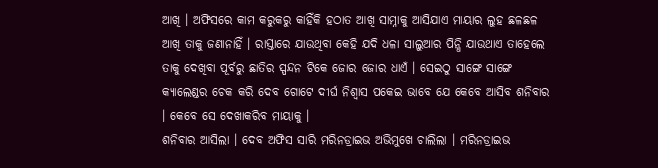ଆଖି । ଅଫିସରେ କାମ କରୁକରୁ କାହିଁକି ହଠାତ ଆଖି ସାମ୍ନାକୁ ଆସିଯାଏ ମାୟାର ଲୁହ ଛଳଛଳ ଆଖି ତାକୁ ଜଣାନାହିଁ । ରାସ୍ତାରେ ଯାଉଥିବା କେହି ଯଦି ଧଳା ସାଲୁଆର ପିନ୍ଧି ଯାଉଥାଏ ତାହେଲେ ତାକୁ ଦେଖିବା ପୂର୍ବରୁ ଛାତିର ସ୍ପନ୍ଦନ ଟିକେ ଜୋର ଜୋର ଧାଏଁ । ସେଇଠୁ ସାଙ୍ଗେ ସାଙ୍ଗେ କ୍ୟାଲେଣ୍ଡର ଚେକ କରି ଦେବ ଗୋଟେ ଦୀର୍ଘ ନିଶ୍ୱାସ ପକେଇ ଭାବେ ଯେ କେବେ ଆସିବ ଶନିବାର । କେବେ ସେ ଦେଖାକରିବ ମାୟାକୁ ।
ଶନିବାର ଆସିଲା । ଦେବ ଅଫିସ ସାରି ମରିନଡ୍ରାଇଭ ଅଭିମୁଖେ ଚାଲିଲା । ମରିନଡ୍ରାଇଭ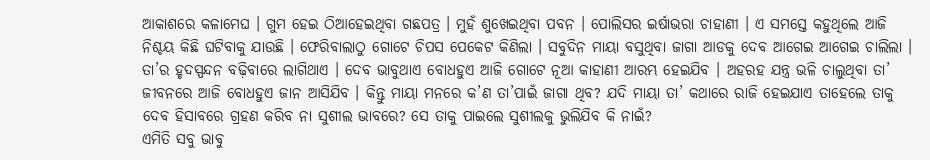ଆକାଶରେ କଳାମେଘ । ଗୁମ ହେଇ ଠିଆହେଇଥିବା ଗଛପତ୍ର । ମୁହଁ ଶୁଖେଇଥିବା ପବନ । ପୋଲିସର ଇର୍ଷାଭରା ଚାହାଣୀ । ଏ ସମସ୍ତେ କହୁଥିଲେ ଆଜି ନିଶ୍ଚୟ କିଛି ଘଟିବାକୁ ଯାଉଛି । ଫେରିବାଲାଠୁ ଗୋଟେ ଚିପସ ପେକେଟ କିଣିଲା । ସବୁଦିନ ମାୟା ବସୁଥିବା ଜାଗା ଆଡକୁ ଦେବ ଆଗେଇ ଆଗେଇ ଚାଲିଲା । ତା’ର ହୃଦସ୍ପନ୍ଦନ ବଢ଼ିବାରେ ଲାଗିଥାଏ । ଦେବ ଭାବୁଥାଏ ବୋଧହୁଏ ଆଜି ଗୋଟେ ନୂଆ କାହାଣୀ ଆରମ୍ଭ ହେଇଯିବ । ଅହରହ ଯନ୍ତ୍ର ଭଳି ଚାଲୁଥିବା ତା’ ଜୀବନରେ ଆଜି ବୋଧହୁଏ ଜାନ ଆସିଯିବ । କିନ୍ତୁ ମାୟା ମନରେ କ’ଣ ତା’ପାଇଁ ଜାଗା ଥିବ? ଯଦି ମାୟା ତା’ କଥାରେ ରାଜି ହେଇଯାଏ ତାହେଲେ ତାକୁ ଦେବ ହିସାବରେ ଗ୍ରହଣ କରିବ ନା ସୁଶୀଲ ଭାବରେ? ସେ ତାକୁ ପାଇଲେ ସୁଶୀଲକୁ ଭୁଲିଯିବ କି ନାଇଁ?
ଏମିତି ସବୁ ଭାବୁ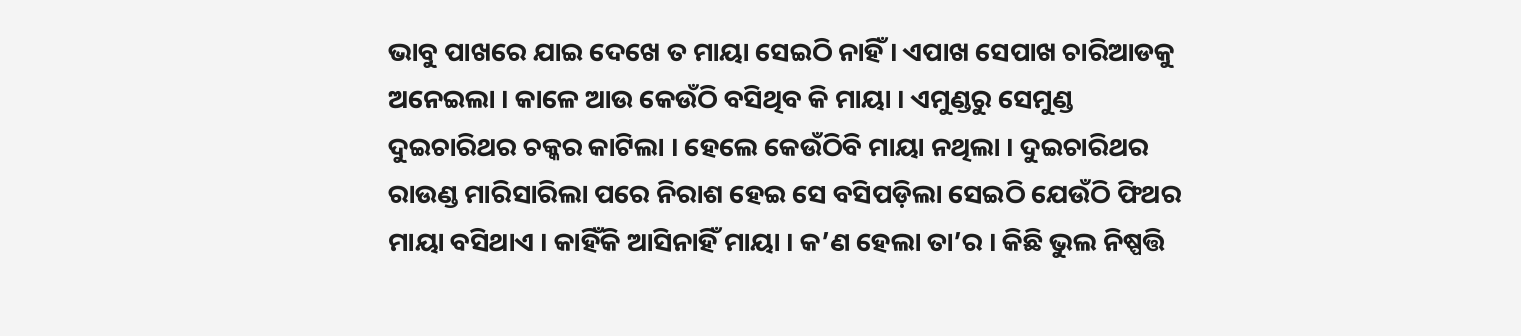ଭାବୁ ପାଖରେ ଯାଇ ଦେଖେ ତ ମାୟା ସେଇଠି ନାହିଁ । ଏପାଖ ସେପାଖ ଚାରିଆଡକୁ ଅନେଇଲା । କାଳେ ଆଉ କେଉଁଠି ବସିଥିବ କି ମାୟା । ଏମୁଣ୍ଡରୁ ସେମୁଣ୍ଡ ଦୁଇଚାରିଥର ଚକ୍କର କାଟିଲା । ହେଲେ କେଉଁଠିବି ମାୟା ନଥିଲା । ଦୁଇଚାରିଥର ରାଉଣ୍ଡ ମାରିସାରିଲା ପରେ ନିରାଶ ହେଇ ସେ ବସିପଡ଼ିଲା ସେଇଠି ଯେଉଁଠି ଫିଥର ମାୟା ବସିଥାଏ । କାହିଁକି ଆସିନାହିଁ ମାୟା । କ’ଣ ହେଲା ତା’ର । କିଛି ଭୁଲ ନିଷ୍ପତ୍ତି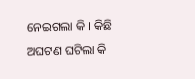ନେଇଗଲା କି । କିଛି ଅଘଟଣ ଘଟିଲା କି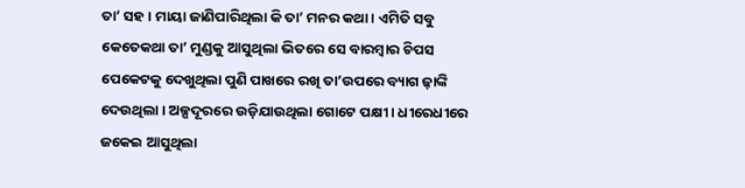ତା’ ସହ । ମାୟା ଜାଣିପାରିଥିଲା କି ତା’ ମନର କଥା । ଏମିତି ସବୁ କେତେକଥା ତା’ ମୁଣ୍ଡକୁ ଆସୁଥିଲା ଭିତରେ ସେ ବାରମ୍ବାର ଚିପସ ପେକେଟକୁ ଦେଖୁଥିଲା ପୁଣି ପାଖରେ ରଖି ତା’ଉପରେ ବ୍ୟାଗ ଢ଼ାଙ୍କି ଦେଉଥିଲା । ଅଳ୍ପଦୂରରେ ଉଡ଼ିଯାଉଥିଲା ଗୋଟେ ପକ୍ଷୀ । ଧୀରେଧୀରେ ଜକେଇ ଆସୁଥିଲା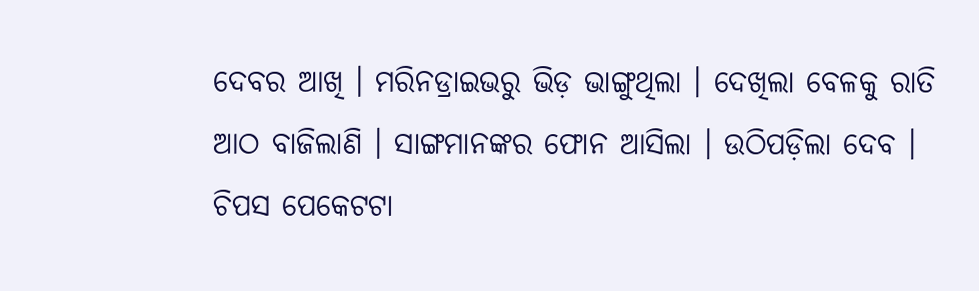ଦେବର ଆଖି । ମରିନଡ୍ରାଇଭରୁ ଭିଡ଼ ଭାଙ୍ଗୁଥିଲା । ଦେଖିଲା ବେଳକୁ ରାତି ଆଠ ବାଜିଲାଣି । ସାଙ୍ଗମାନଙ୍କର ଫୋନ ଆସିଲା । ଉଠିପଡ଼ିଲା ଦେବ । ଚିପସ ପେକେଟଟା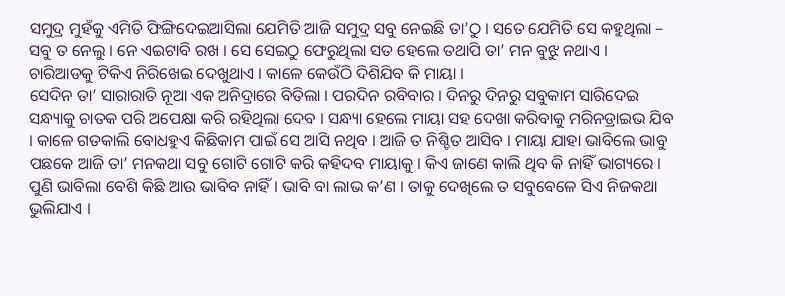ସମୁଦ୍ର ମୁହଁକୁ ଏମିତି ଫିଙ୍ଗିଦେଇଆସିଲା ଯେମିତି ଆଜି ସମୁଦ୍ର ସବୁ ନେଇଛି ତା’ଠୁ । ସତେ ଯେମିତି ସେ କହୁଥିଲା – ସବୁ ତ ନେଲୁ । ନେ ଏଇଟାବି ରଖ । ସେ ସେଇଠୁ ଫେରୁଥିଲା ସତ ହେଲେ ତଥାପି ତା’ ମନ ବୁଝୁ ନଥାଏ । ଚାରିଆଡକୁ ଟିକିଏ ନିରିଖେଇ ଦେଖୁଥାଏ । କାଳେ କେଉଁଠି ଦିଶିଯିବ କି ମାୟା ।
ସେଦିନ ତା’ ସାରାରାତି ନୂଆ ଏକ ଅନିଦ୍ରାରେ ବିତିଲା । ପରଦିନ ରବିବାର । ଦିନରୁ ଦିନରୁ ସବୁକାମ ସାରିଦେଇ ସନ୍ଧ୍ୟାକୁ ଚାତକ ପରି ଅପେକ୍ଷା କରି ରହିଥିଲା ଦେବ । ସନ୍ଧ୍ୟା ହେଲେ ମାୟା ସହ ଦେଖା କରିବାକୁ ମରିନଡ୍ରାଇଭ ଯିବ । କାଳେ ଗତକାଲି ବୋଧହୁଏ କିଛିକାମ ପାଇଁ ସେ ଆସି ନଥିବ । ଆଜି ତ ନିଶ୍ଚିତ ଆସିବ । ମାୟା ଯାହା ଭାବିଲେ ଭାବୁ ପଛକେ ଆଜି ତା’ ମନକଥା ସବୁ ଗୋଟି ଗୋଟି କରି କହିଦବ ମାୟାକୁ । କିଏ ଜାଣେ କାଲି ଥିବ କି ନାହିଁ ଭାଗ୍ୟରେ । ପୁଣି ଭାବିଲା ବେଶି କିଛି ଆଉ ଭାବିବ ନାହିଁ । ଭାବି ବା ଲାଭ କ’ଣ । ତାକୁ ଦେଖିଲେ ତ ସବୁବେଳେ ସିଏ ନିଜକଥା ଭୁଲିଯାଏ ।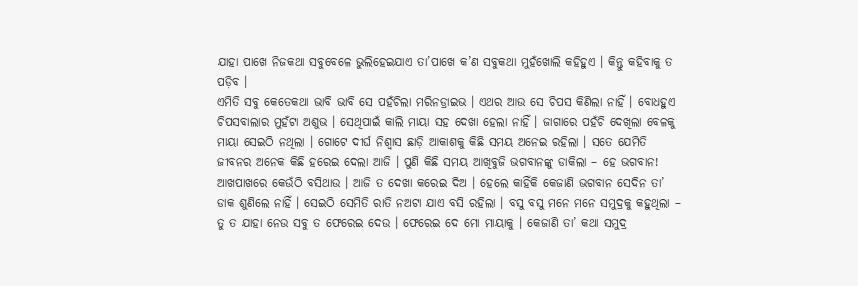ଯାହା ପାଖେ ନିଜକଥା ସବୁବେଳେ ଭୁଲିହେଇଯାଏ ତା’ପାଖେ କ’ଣ ସବୁକଥା ମୁହଁଖୋଲି କହିହୁଏ । କିନ୍ତୁ କହିବାକୁ ତ ପଡ଼ିବ ।
ଏମିତି ସବୁ କେତେକଥା ଭାବି ଭାବି ସେ ପହଁଚିଲା ମରିନଡ୍ରାଇଭ । ଏଥର ଆଉ ସେ ଚିପସ କିଣିଲା ନାହିଁ । ବୋଧହୁଏ ଚିପସବାଲାର ମୁହଁଟା ଅଶୁଭ । ସେଥିପାଇଁ କାଲି ମାୟା ସହ ଦେଖା ହେଲା ନାହିଁ । ଜାଗାରେ ପହଁଚି ଦେଖିଲା ବେଳକୁ ମାୟା ସେଇଠି ନଥିଲା । ଗୋଟେ ଦୀର୍ଘ ନିଶ୍ୱାସ ଛାଡ଼ି ଆକାଶକୁ କିଛି ସମୟ ଅନେଇ ରହିଲା । ସତେ ଯେମିତି ଜୀବନର ଅନେକ କିଛି ହରେଇ ଦେଲା ଆଜି । ପୁଣି କିଛି ସମୟ ଆଖିବୁଜି ଭଗବାନଙ୍କୁ ଡାକିଲା – ହେ ଭଗବାନ! ଆଖପାଖରେ କେଉଁଠି ବସିଥାଉ । ଆଜି ତ ଦେଖା କରେଇ ଦିଅ । ହେଲେ କାହିଁକି କେଜାଣି ଭଗବାନ ସେଦିନ ତା’ ଡାକ ଶୁଣିଲେ ନାହିଁ । ସେଇଠି ସେମିତି ରାତି ନଅଟା ଯାଏ ବସି ରହିଲା । ବସୁ ବସୁ ମନେ ମନେ ସମୁଦ୍ରକୁ କହୁଥିଲା – ତୁ ତ ଯାହା ନେଉ ସବୁ ତ ଫେରେଇ ଦେଉ । ଫେରେଇ ଦେ ମୋ ମାୟାକୁ । କେଜାଣି ତା’ କଥା ସମୁଦ୍ର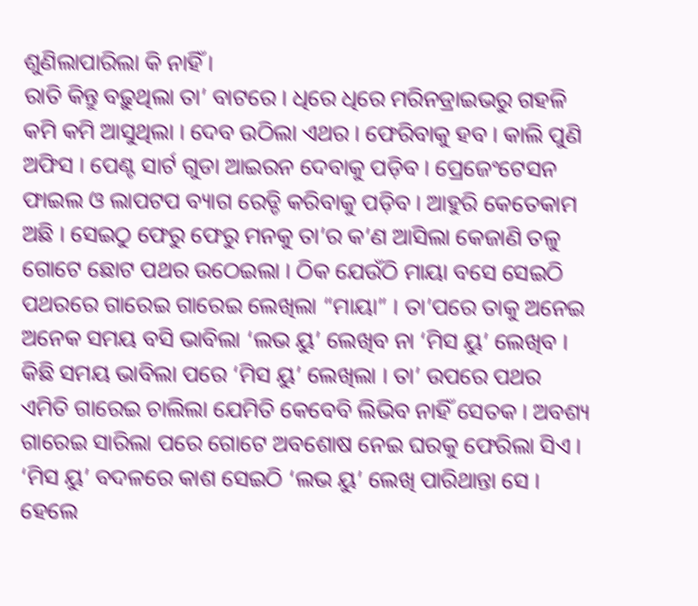ଶୁଣିଲାପାରିଲା କି ନାହିଁ ।
ରାତି କିନ୍ତୁ ବଢ଼ୁଥିଲା ତା’ ବାଟରେ । ଧିରେ ଧିରେ ମରିନଡ୍ରାଇଭରୁ ଗହଳି କମି କମି ଆସୁଥିଲା । ଦେବ ଉଠିଲା ଏଥର । ଫେରିବାକୁ ହବ । କାଲି ପୁଣି ଅଫିସ । ପେଣ୍ଟ ସାର୍ଟ ଗୁଡା ଆଇରନ ଦେବାକୁ ପଡ଼ିବ । ପ୍ରେଜେଂଟେସନ ଫାଇଲ ଓ ଲାପଟପ ବ୍ୟାଗ ରେଡ୍ଡି କରିବାକୁ ପଡ଼ିବ । ଆହୁରି କେତେକାମ ଅଛି । ସେଇଠୁ ଫେରୁ ଫେରୁ ମନକୁ ତା’ର କ’ଣ ଆସିଲା କେଜାଣି ତଳୁ ଗୋଟେ ଛୋଟ ପଥର ଉଠେଇଲା । ଠିକ ଯେଉଁଠି ମାୟା ବସେ ସେଇଠି ପଥରରେ ଗାରେଇ ଗାରେଇ ଲେଖିଲା “ମାୟା” । ତା’ପରେ ତାକୁ ଅନେଇ ଅନେକ ସମୟ ବସି ଭାବିଲା ‘ଲଭ ୟୁ’ ଲେଖିବ ନା ‘ମିସ ୟୁ’ ଲେଖିବ । କିଛି ସମୟ ଭାବିଲା ପରେ ‘ମିସ ୟୁ’ ଲେଖିଲା । ତା’ ଉପରେ ପଥର ଏମିତି ଗାରେଇ ଚାଲିଲା ଯେମିତି କେବେବି ଲିଭିବ ନାହିଁ ସେତକ । ଅବଶ୍ୟ ଗାରେଇ ସାରିଲା ପରେ ଗୋଟେ ଅବଶୋଷ ନେଇ ଘରକୁ ଫେରିଲା ସିଏ । ‘ମିସ ୟୁ’ ବଦଳରେ କାଶ ସେଇଠି ‘ଲଭ ୟୁ’ ଲେଖି ପାରିଥାନ୍ତା ସେ । ହେଲେ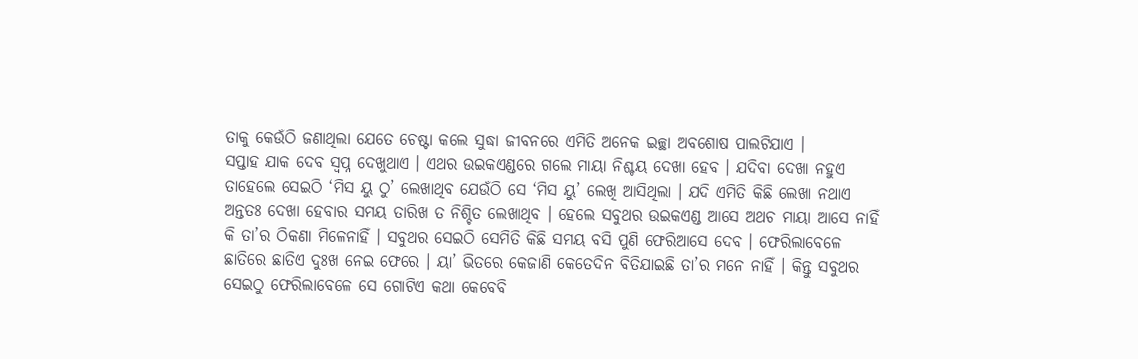ତାକୁ କେଉଁଠି ଜଣାଥିଲା ଯେତେ ଚେଷ୍ଟା କଲେ ସୁଦ୍ଧା ଜୀବନରେ ଏମିତି ଅନେକ ଇଚ୍ଛା ଅବଶୋଷ ପାଲଟିଯାଏ ।
ସପ୍ତାହ ଯାକ ଦେବ ସ୍ୱପ୍ନ ଦେଖୁଥାଏ । ଏଥର ଉଇକଏଣ୍ଡରେ ଗଲେ ମାୟା ନିଶ୍ଚୟ ଦେଖା ହେବ । ଯଦିବା ଦେଖା ନହୁଏ ତାହେଲେ ସେଇଠି ‘ମିସ ୟୁ ଠୁ’ ଲେଖାଥିବ ଯେଉଁଠି ସେ ‘ମିସ ୟୁ’ ଲେଖି ଆସିଥିଲା । ଯଦି ଏମିତି କିଛି ଲେଖା ନଥାଏ ଅନ୍ତତଃ ଦେଖା ହେବାର ସମୟ ତାରିଖ ତ ନିଶ୍ଚିତ ଲେଖାଥିବ । ହେଲେ ସବୁଥର ଉଇକଏଣ୍ଡ ଆସେ ଅଥଚ ମାୟା ଆସେ ନାହିଁ କି ତା’ର ଠିକଣା ମିଳେନାହିଁ । ସବୁଥର ସେଇଠି ସେମିତି କିଛି ସମୟ ବସି ପୁଣି ଫେରିଆସେ ଦେବ । ଫେରିଲାବେଳେ ଛାତିରେ ଛାତିଏ ଦୁଃଖ ନେଇ ଫେରେ । ୟା’ ଭିତରେ କେଜାଣି କେତେଦିନ ବିତିଯାଇଛି ତା’ର ମନେ ନାହିଁ । କିନ୍ତୁ ସବୁଥର ସେଇଠୁ ଫେରିଲାବେଳେ ସେ ଗୋଟିଏ କଥା କେବେବି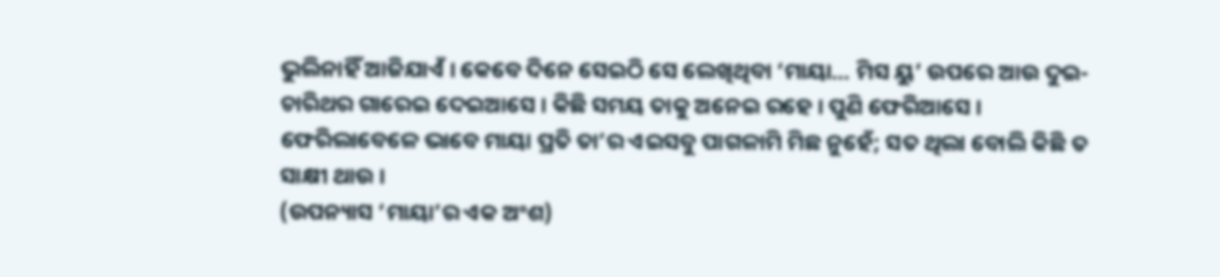ଭୁଲିନାହିଁ ଆଜିଯାଏଁ । କେବେ ଦିନେ ସେଇଠି ସେ ଲେଖିଥିବା ‘ମାୟା… ମିସ ୟୁ’ ଉପରେ ଆଉ ଦୁଇ-ଚାରିଥର ଗାରେଇ ଦେଇଆସେ । କିଛି ସମୟ ତାକୁ ଅନେଇ ରହେ । ପୁଣି ଫେରିଆସେ ।
ଫେରିଲାବେଳେ ଭାବେ ମାୟା ପ୍ରତି ତା’ର ଏଇସବୁ ପାଗଳାମି ମିଛ ନୁହେଁ; ସତ ଥିଲା ବୋଲି କିଛି ତ ସାକ୍ଷୀ ଥାଉ ।
(ଉପନ୍ୟାସ ‘ମାୟା’ର ଏକ ଅଂଶ)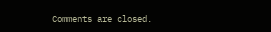Comments are closed.